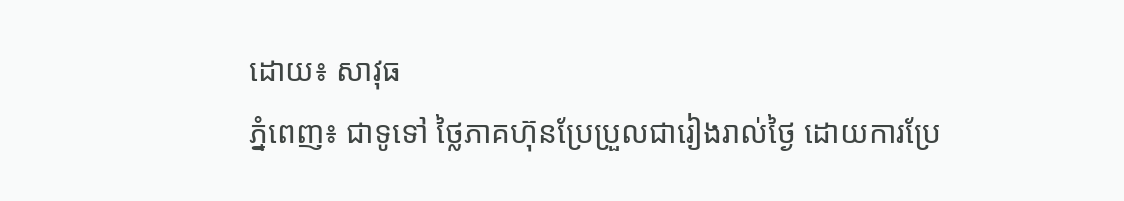ដោយ៖ សាវុធ
ភ្នំពេញ៖ ជាទូទៅ ថ្លៃភាគហ៊ុនប្រែប្រួលជារៀងរាល់ថ្ងៃ ដោយការប្រែ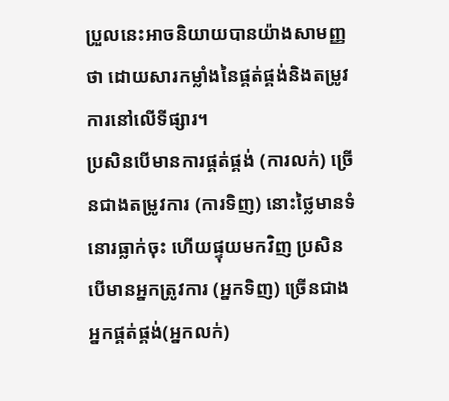ប្រួលនេះអាចនិយាយបានយ៉ាងសាមញ្ញថា ដោយសារកម្លាំងនៃផ្គត់ផ្គង់និងតម្រូវការនៅលើទីផ្សារ។
ប្រសិនបើមានការផ្គត់ផ្គង់ (ការលក់) ច្រើនជាងតម្រូវការ (ការទិញ) នោះថ្លៃមានទំនោរធ្លាក់ចុះ ហើយផ្ទុយមកវិញ ប្រសិនបើមានអ្នកត្រូវការ (អ្នកទិញ) ច្រើនជាងអ្នកផ្គត់ផ្គង់(អ្នកលក់)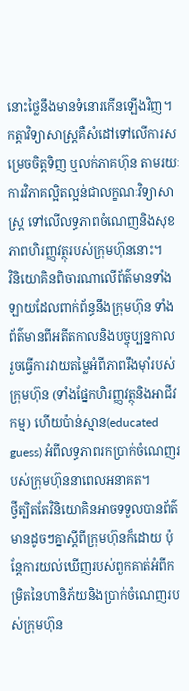នោះថ្លៃនឹងមានទំនោរកើនឡើងវិញ។
កត្តាវិទ្យាសាស្ត្រគឺសំដៅទៅលើការសម្រេចចិត្តទិញ ឬលក់ភាគហ៊ុន តាមរយៈការវិភាគល្អិតល្អន់ជាលក្ខណៈវិទ្យាសាស្ត្រ ទៅលើលទ្ធភាពចំណេញនិងសុខភាពហិរញ្ញវត្ថុរបស់ក្រុមហ៊ុននោះ។
វិនិយោគិនពិចារណាលើព័ត៌មានទាំងឡាយដែលពាក់ព័ន្ធនឹងក្រុមហ៊ុន ទាំងព័ត៌មានពីអតីតកាលនិងបច្ចុប្បន្នកាល រួចធ្វើការវាយតម្លៃអំពីភាពរឹងម៉ាំរបស់ក្រុមហ៊ុន (ទាំងផ្នែកហិរញ្ញវត្ថុនិងអាជីវកម្ម) ហើយប៉ាន់ស្មាន(educated guess) អំពីលទ្ធភាពរកប្រាក់ចំណេញរបស់ក្រុមហ៊ុននាពេលអនាគត។
ថ្វីត្បិតតែវិនិយោគិនអាចទទួលបានព័ត៌មានដូចៗគ្នាស្តីពីក្រុមហ៊ុនក៏ដោយ ប៉ុន្តែការយល់ឃើញរបស់ពួកគាត់អំពីកម្រិតនៃហានិភ័យនិងប្រាក់ចំណេញរបស់ក្រុមហ៊ុន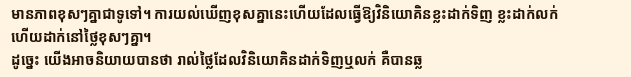មានភាពខុសៗគ្នាជាទូទៅ។ ការយល់ឃើញខុសគ្នានេះហើយដែលធ្វើឱ្យវិនិយោគិនខ្លះដាក់ទិញ ខ្លះដាក់លក់ ហើយដាក់នៅថ្លៃខុសៗគ្នា។
ដូច្នេះ យើងអាចនិយាយបានថា រាល់ថ្លៃដែលវិនិយោគិនដាក់ទិញឬលក់ គឺបានឆ្ល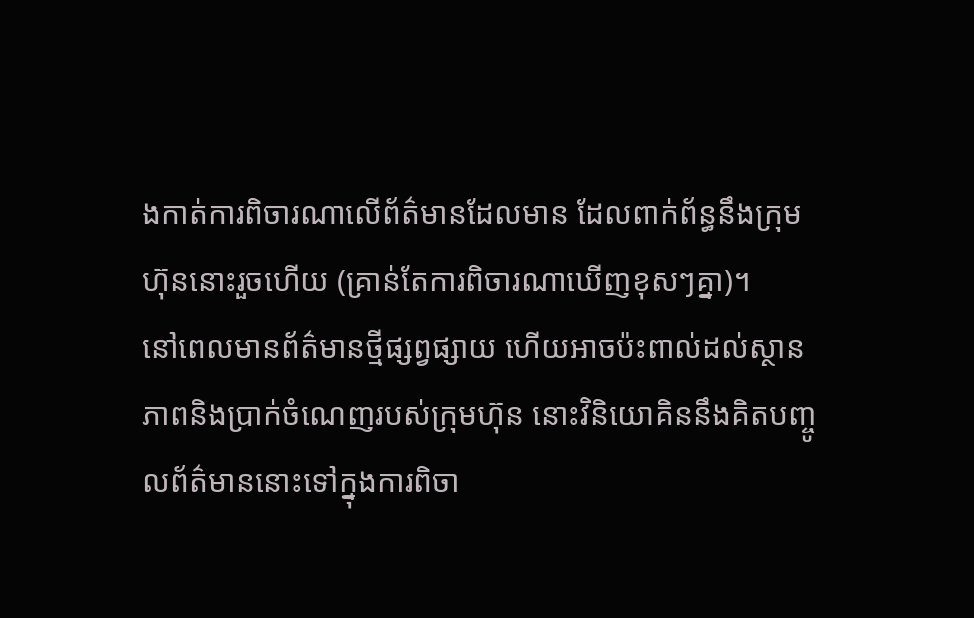ងកាត់ការពិចារណាលើព័ត៌មានដែលមាន ដែលពាក់ព័ន្ធនឹងក្រុមហ៊ុននោះរួចហើយ (គ្រាន់តែការពិចារណាឃើញខុសៗគ្នា)។
នៅពេលមានព័ត៌មានថ្មីផ្សព្វផ្សាយ ហើយអាចប៉ះពាល់ដល់ស្ថានភាពនិងប្រាក់ចំណេញរបស់ក្រុមហ៊ុន នោះវិនិយោគិននឹងគិតបញ្ចូលព័ត៌មាននោះទៅក្នុងការពិចា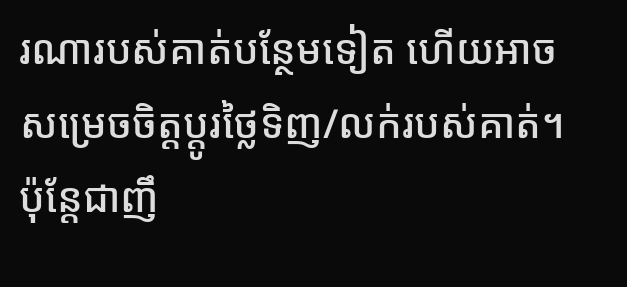រណារបស់គាត់បន្ថែមទៀត ហើយអាចសម្រេចចិត្តប្តូរថ្លៃទិញ/លក់របស់គាត់។
ប៉ុន្តែជាញឹ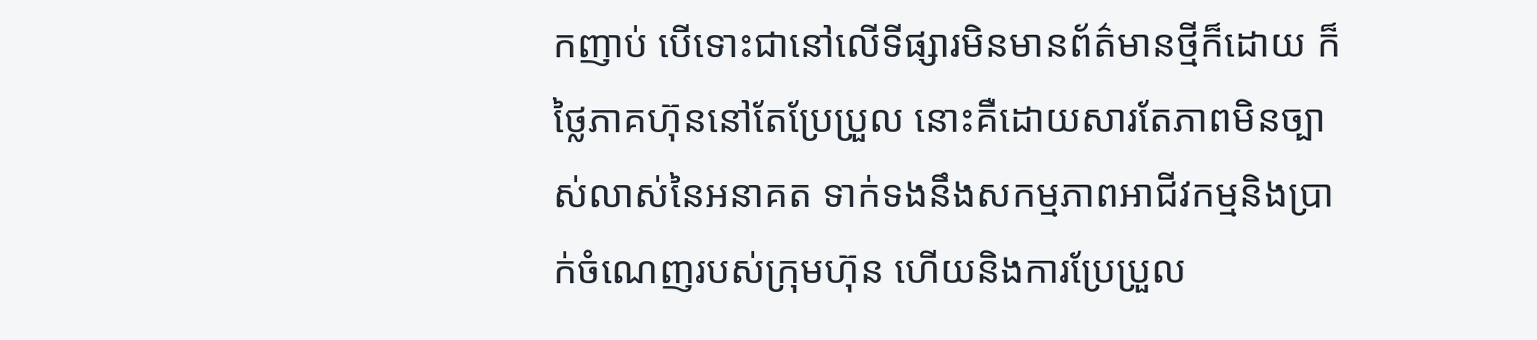កញាប់ បើទោះជានៅលើទីផ្សារមិនមានព័ត៌មានថ្មីក៏ដោយ ក៏ថ្លៃភាគហ៊ុននៅតែប្រែប្រួល នោះគឺដោយសារតែភាពមិនច្បាស់លាស់នៃអនាគត ទាក់ទងនឹងសកម្មភាពអាជីវកម្មនិងប្រាក់ចំណេញរបស់ក្រុមហ៊ុន ហើយនិងការប្រែប្រួល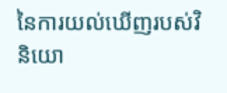នៃការយល់ឃើញរបស់វិនិយោ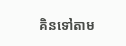គិនទៅតាម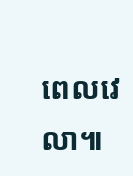ពេលវេលា៕